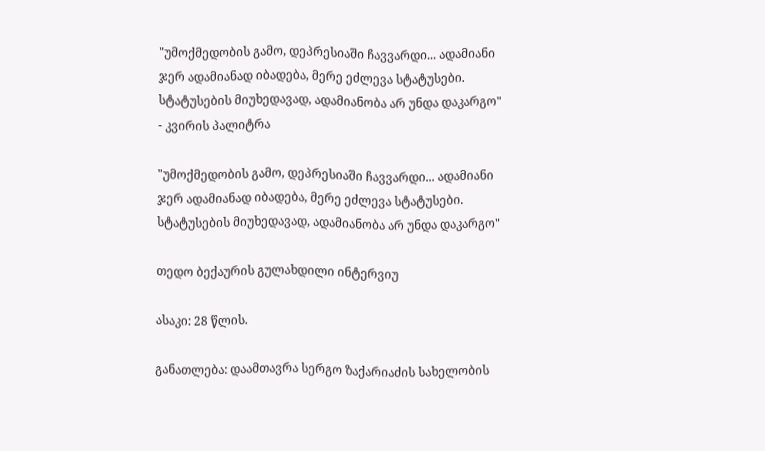"უმოქმედობის გამო, დეპრესიაში ჩავვარდი... ადამიანი ჯერ ადამიანად იბადება, მერე ეძლევა სტატუსები. სტატუსების მიუხედავად, ადამიანობა არ უნდა დაკარგო" - კვირის პალიტრა

"უმოქმედობის გამო, დეპრესიაში ჩავვარდი... ადამიანი ჯერ ადამიანად იბადება, მერე ეძლევა სტატუსები. სტატუსების მიუხედავად, ადამიანობა არ უნდა დაკარგო"

თედო ბექაურის გულახდილი ინტერვიუ

ასაკი: 28 წლის.

განათლება: დაამთავრა სერგო ზაქარიაძის სახელობის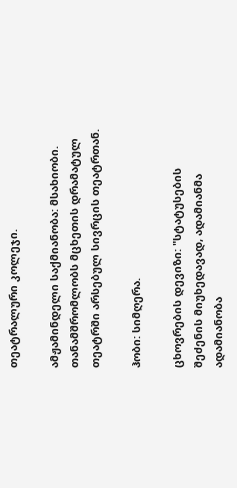თეატრალური კოლეჯი.

ამჟამინდელი საქმიანობა: მსახიობი. თანამშრომლობს მცხეთის დრამატულ თეატრში არსებულ სივრცის თეატრთან.

ჰობი: სიმღერა.

ცხოვრების დევიზი: "სტატუსების შეძენის მიუხედავად, ადამიანმა ადამიანობა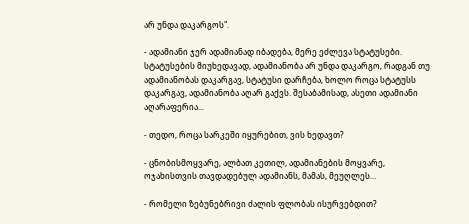არ უნდა დაკარგოს".

- ადამიანი ჯერ ადამიანად იბადება, მერე ეძლევა სტატუსები. სტატუსების მიუხედავად, ადამიანობა არ უნდა დაკარგო, რადგან თუ ადამიანობას დაკარგავ, სტატუსი დარჩება, ხოლო როცა სტატუსს დაკარგავ, ადამიანობა აღარ გაქვს. შესაბამისად, ასეთი ადამიანი აღარაფერია...

- თედო, როცა სარკეში იყურებით, ვის ხედავთ?

- ცნობისმოყვარე, ალბათ კეთილ, ადამიანების მოყვარე, ოჯახისთვის თავდადებულ ადამიანს, მამას, მეუღლეს...

- რომელი ზებუნებრივი ძალის ფლობას ისურვებდით?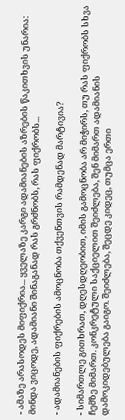- ამაზე არასოდეს მიფიქრია... ყველაზე კარგი ადამიანების აზრების წაკითხვის უნარია: მინდა ვიცოდე, ადამიანი შინაგანად რას გრძნობს, რას ფიქრობს...

- ადამიანების ფიქრების ამოცნობა თქვენთვის რამდენად მარტივია?

- სიმართლე გითხრათ, დღესდღეობით, იმის გამოცნობა არ მიჭირს, თუ რას ფიქრობს სხვა ჩემზე მიმართ. კონკრეტული საქციელით შეიძლება, შენ მიმართ ადამიანის დამოკიდებულება გაიგო. შეიძლება, შეცდე კიდეც, თუმცა ერთი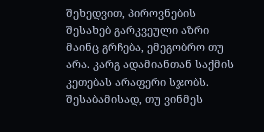შეხედვით, პიროვნების შესახებ გარკვეული აზრი მაინც გრჩება, ემეგობრო თუ არა. კარგ ადამიანთან საქმის კეთებას არაფერი სჯობს. შესაბამისად, თუ ვინმეს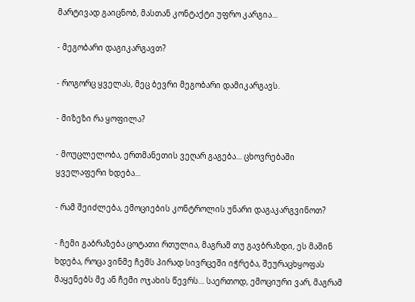მარტივად გაიცნობ, მასთან კონტაქტი უფრო კარგია...

- მეგობარი დაგიკარგავთ?

- როგორც ყველას, მეც ბევრი მეგობარი დამიკარგავს.

- მიზეზი რა ყოფილა?

- მოუცლელობა, ერთმანეთის ვეღარ გაგება... ცხოვრებაში ყველაფერი ხდება...

- რამ შეიძლება, ემოციების კონტროლის უნარი დაგაკარგვინოთ?

- ჩემი გაბრაზება ცოტათი რთულია, მაგრამ თუ გავბრაზდი, ეს მაშინ ხდება, როცა ვინმე ჩემს პირად სივრცეში იჭრება, შეურაცხყოფას მაყენებს მე ან ჩემი ოჯახის წევრს... საერთოდ, ემოციური ვარ, მაგრამ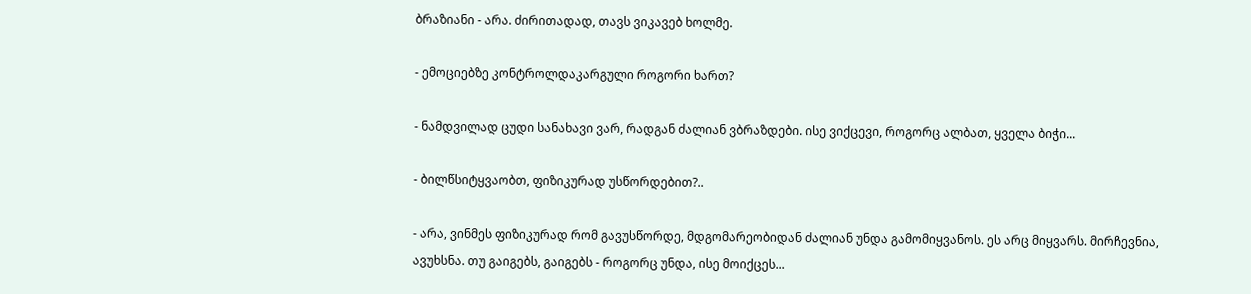ბრაზიანი - არა. ძირითადად, თავს ვიკავებ ხოლმე.

- ემოციებზე კონტროლდაკარგული როგორი ხართ?

- ნამდვილად ცუდი სანახავი ვარ, რადგან ძალიან ვბრაზდები. ისე ვიქცევი, როგორც ალბათ, ყველა ბიჭი...

- ბილწსიტყვაობთ, ფიზიკურად უსწორდებით?..

- არა, ვინმეს ფიზიკურად რომ გავუსწორდე, მდგომარეობიდან ძალიან უნდა გამომიყვანოს. ეს არც მიყვარს. მირჩევნია, ავუხსნა. თუ გაიგებს, გაიგებს - როგორც უნდა, ისე მოიქცეს...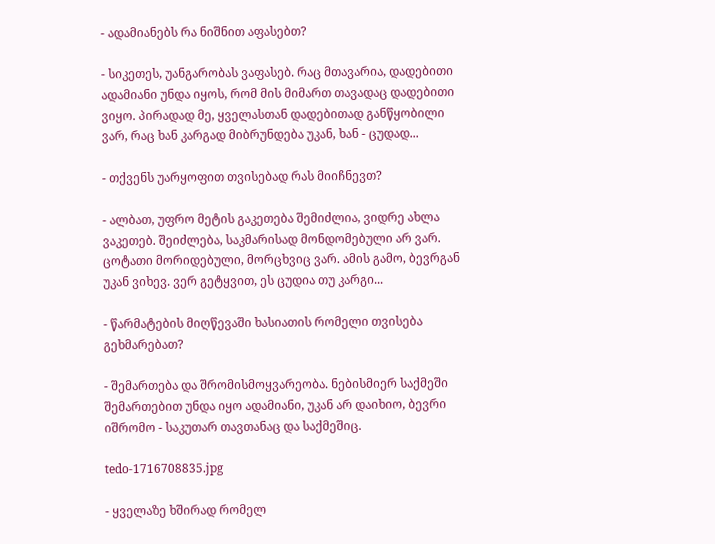- ადამიანებს რა ნიშნით აფასებთ?

- სიკეთეს, უანგარობას ვაფასებ. რაც მთავარია, დადებითი ადამიანი უნდა იყოს, რომ მის მიმართ თავადაც დადებითი ვიყო. პირადად მე, ყველასთან დადებითად განწყობილი ვარ, რაც ხან კარგად მიბრუნდება უკან, ხან - ცუდად...

- თქვენს უარყოფით თვისებად რას მიიჩნევთ?

- ალბათ, უფრო მეტის გაკეთება შემიძლია, ვიდრე ახლა ვაკეთებ. შეიძლება, საკმარისად მონდომებული არ ვარ. ცოტათი მორიდებული, მორცხვიც ვარ. ამის გამო, ბევრგან უკან ვიხევ. ვერ გეტყვით, ეს ცუდია თუ კარგი...

- წარმატების მიღწევაში ხასიათის რომელი თვისება გეხმარებათ?

- შემართება და შრომისმოყვარეობა. ნებისმიერ საქმეში შემართებით უნდა იყო ადამიანი, უკან არ დაიხიო, ბევრი იშრომო - საკუთარ თავთანაც და საქმეშიც.

tedo-1716708835.jpg

- ყველაზე ხშირად რომელ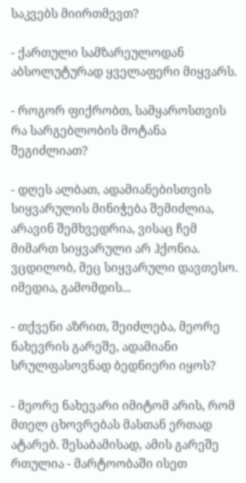საკვებს მიირთმევთ?

- ქართული სამზარეულოდან აბსოლუტურად ყველაფერი მიყვარს.

- როგორ ფიქრობთ, სამყაროსთვის რა სარგებლობის მოტანა შეგიძლიათ?

- დღეს ალბათ, ადამიანებისთვის სიყვარულის მინიჭება შემიძლია, არავინ შემხვედრია, ვისაც ჩემ მიმართ სიყვარული არ ჰქონია. ვცდილობ, მეც სიყვარული დავთესო. იმედია, გამომდის...

- თქვენი აზრით, შეიძლება, მეორე ნახევრის გარეშე, ადამიანი სრულფასოვნად ბედნიერი იყოს?

- მეორე ნახევარი იმიტომ არის, რომ მთელ ცხოვრებას მასთან ერთად ატარებ. შესაბამისად, ამის გარეშე რთულია - მარტოობაში ისეთ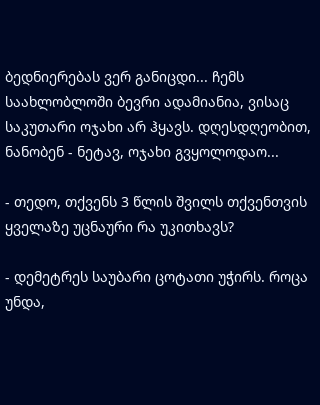ბედნიერებას ვერ განიცდი... ჩემს საახლობლოში ბევრი ადამიანია, ვისაც საკუთარი ოჯახი არ ჰყავს. დღესდღეობით, ნანობენ - ნეტავ, ოჯახი გვყოლოდაო...

- თედო, თქვენს 3 წლის შვილს თქვენთვის ყველაზე უცნაური რა უკითხავს?

- დემეტრეს საუბარი ცოტათი უჭირს. როცა უნდა,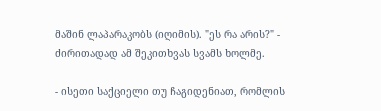მაშინ ლაპარაკობს (იღიმის). "ეს რა არის?" - ძირითადად ამ შეკითხვას სვამს ხოლმე.

- ისეთი საქციელი თუ ჩაგიდენიათ, რომლის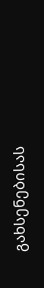გახსენებისას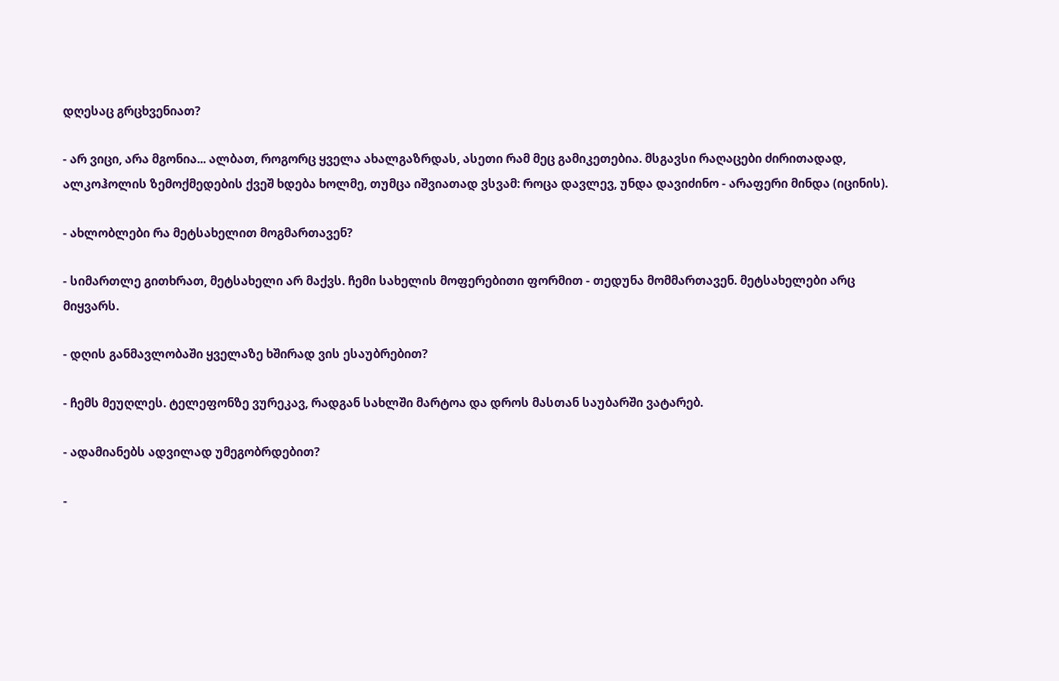დღესაც გრცხვენიათ?

- არ ვიცი, არა მგონია... ალბათ, როგორც ყველა ახალგაზრდას, ასეთი რამ მეც გამიკეთებია. მსგავსი რაღაცები ძირითადად, ალკოჰოლის ზემოქმედების ქვეშ ხდება ხოლმე, თუმცა იშვიათად ვსვამ: როცა დავლევ, უნდა დავიძინო - არაფერი მინდა (იცინის).

- ახლობლები რა მეტსახელით მოგმართავენ?

- სიმართლე გითხრათ, მეტსახელი არ მაქვს. ჩემი სახელის მოფერებითი ფორმით - თედუნა მომმართავენ. მეტსახელები არც მიყვარს.

- დღის განმავლობაში ყველაზე ხშირად ვის ესაუბრებით?

- ჩემს მეუღლეს. ტელეფონზე ვურეკავ, რადგან სახლში მარტოა და დროს მასთან საუბარში ვატარებ.

- ადამიანებს ადვილად უმეგობრდებით?

-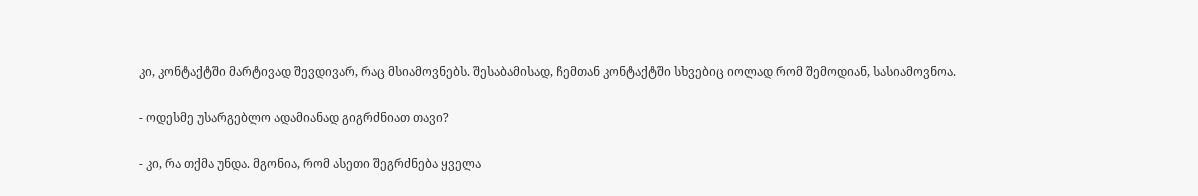კი, კონტაქტში მარტივად შევდივარ, რაც მსიამოვნებს. შესაბამისად, ჩემთან კონტაქტში სხვებიც იოლად რომ შემოდიან, სასიამოვნოა.

- ოდესმე უსარგებლო ადამიანად გიგრძნიათ თავი?

- კი, რა თქმა უნდა. მგონია, რომ ასეთი შეგრძნება ყველა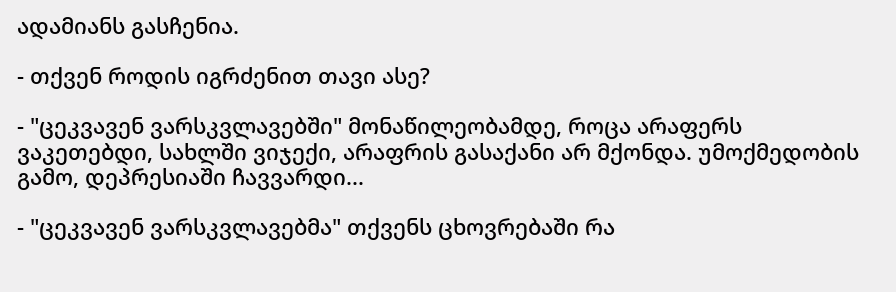ადამიანს გასჩენია.

- თქვენ როდის იგრძენით თავი ასე?

- "ცეკვავენ ვარსკვლავებში" მონაწილეობამდე, როცა არაფერს ვაკეთებდი, სახლში ვიჯექი, არაფრის გასაქანი არ მქონდა. უმოქმედობის გამო, დეპრესიაში ჩავვარდი...

- "ცეკვავენ ვარსკვლავებმა" თქვენს ცხოვრებაში რა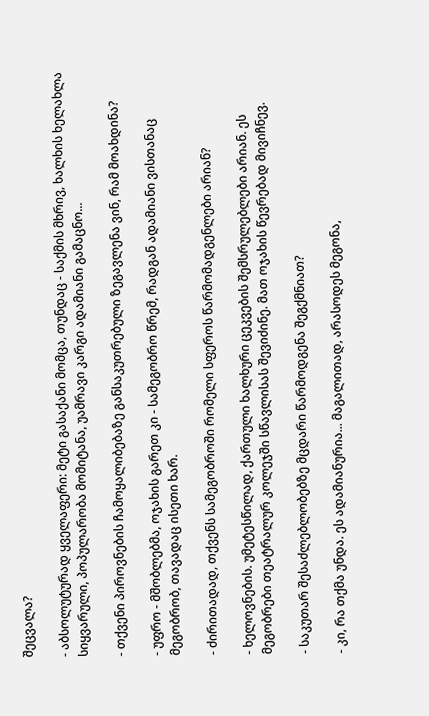შეცვალა?

- აბსოლუტურად ყველაფერი: მეტი გასაქანი მომცა, თუნდაც - საქმის მხრივ, ხალხის ხელახლა სიყვარული, პოპულარობა მომიტანა, უამრავი კარგი ადამიანი გამაცნო...

- თქვენი პიროვნების ჩამოყალიბებაზე განსაკუთრებული ზეგავლენა ვინ, რამ მოახდინა?

- უფრო - მშობლებმა, ოჯახის გარეთ კი - სამეგობრო წრემ, რადგან ადამიანი ვისთანაც მეგობრობ, თავადაც ისეთი ხარ.

- ძირითადად, თქვენს სამეგობროში რომელი სფეროს წარმომადგენლები არიან?

- ხელოვნების. უმეტესწილად, ქართული ხალხური ცეკვების შემსრულებლები არიან. ეს მეგობრები თეატრალურ კოლეჯში სწავლისას შევიძინე. მათ ოჯახის წევრებად მივიჩნევ.

- საკუთარ შესაძლებლობებზე მცდარი წარმოდგენა შეგქმნიათ?

- კი, რა თქმა უნდა. ეს ადამიანურია... მაგალითად, არასოდეს მეგონა,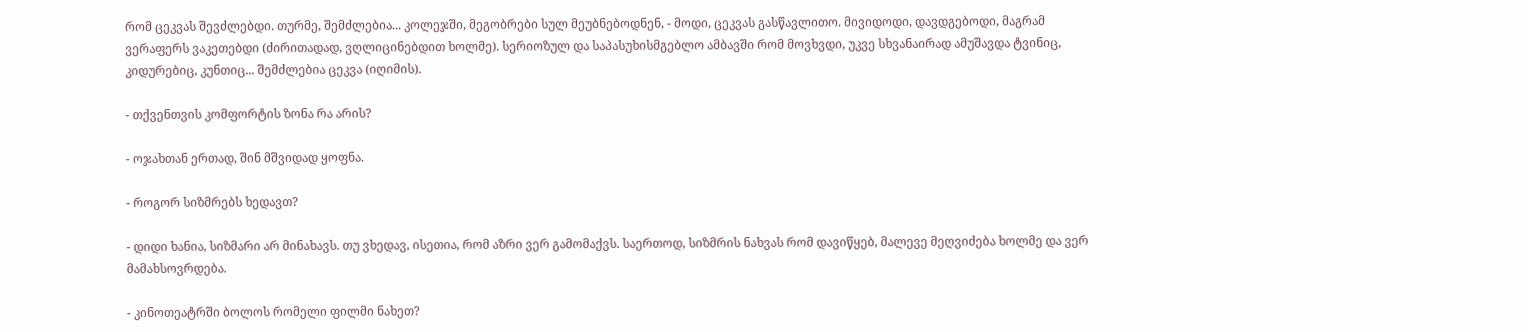რომ ცეკვას შევძლებდი. თურმე, შემძლებია... კოლეჯში, მეგობრები სულ მეუბნებოდნენ, - მოდი, ცეკვას გასწავლითო. მივიდოდი, დავდგებოდი, მაგრამ ვერაფერს ვაკეთებდი (ძირითადად, ვღლიცინებდით ხოლმე). სერიოზულ და საპასუხისმგებლო ამბავში რომ მოვხვდი, უკვე სხვანაირად ამუშავდა ტვინიც, კიდურებიც, კუნთიც... შემძლებია ცეკვა (იღიმის).

- თქვენთვის კომფორტის ზონა რა არის?

- ოჯახთან ერთად, შინ მშვიდად ყოფნა.

- როგორ სიზმრებს ხედავთ?

- დიდი ხანია, სიზმარი არ მინახავს. თუ ვხედავ, ისეთია, რომ აზრი ვერ გამომაქვს. საერთოდ, სიზმრის ნახვას რომ დავიწყებ, მალევე მეღვიძება ხოლმე და ვერ მამახსოვრდება.

- კინოთეატრში ბოლოს რომელი ფილმი ნახეთ?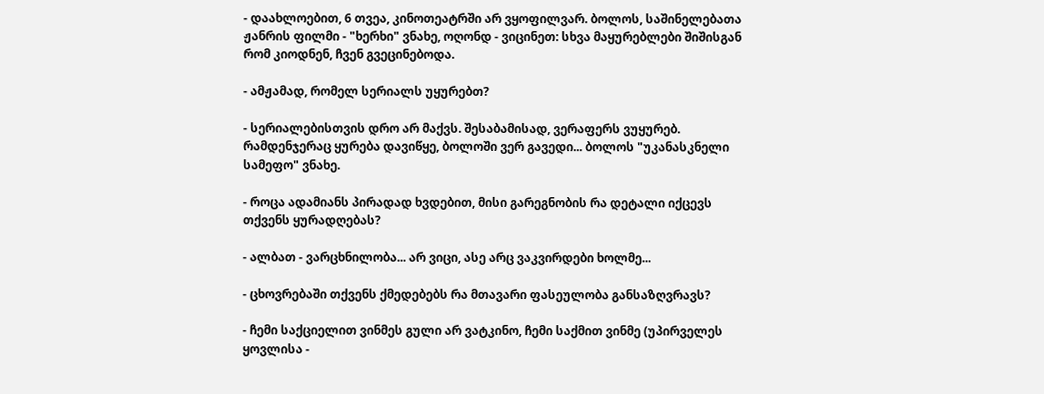- დაახლოებით, 6 თვეა, კინოთეატრში არ ვყოფილვარ. ბოლოს, საშინელებათა ჟანრის ფილმი - "ხერხი" ვნახე, ოღონდ - ვიცინეთ: სხვა მაყურებლები შიშისგან რომ კიოდნენ, ჩვენ გვეცინებოდა.

- ამჟამად, რომელ სერიალს უყურებთ?

- სერიალებისთვის დრო არ მაქვს. შესაბამისად, ვერაფერს ვუყურებ. რამდენჯერაც ყურება დავიწყე, ბოლოში ვერ გავედი... ბოლოს "უკანასკნელი სამეფო" ვნახე.

- როცა ადამიანს პირადად ხვდებით, მისი გარეგნობის რა დეტალი იქცევს თქვენს ყურადღებას?

- ალბათ - ვარცხნილობა... არ ვიცი, ასე არც ვაკვირდები ხოლმე...

- ცხოვრებაში თქვენს ქმედებებს რა მთავარი ფასეულობა განსაზღვრავს?

- ჩემი საქციელით ვინმეს გული არ ვატკინო, ჩემი საქმით ვინმე (უპირველეს ყოვლისა -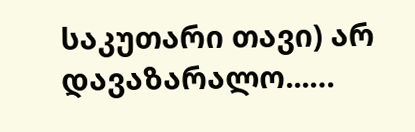საკუთარი თავი) არ დავაზარალო...…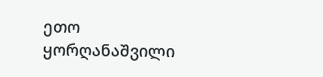ეთო ყორღანაშვილი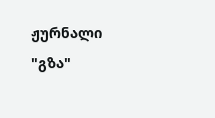ჟურნალი "გზა"